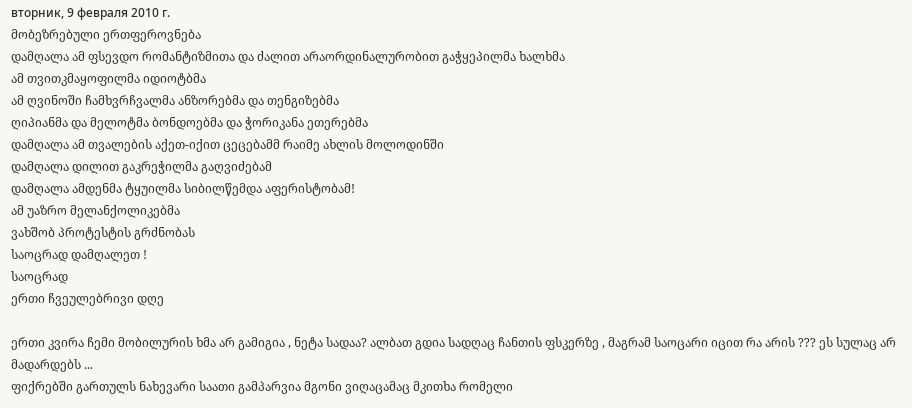вторник, 9 февраля 2010 г.
მობეზრებული ერთფეროვნება
დამღალა ამ ფსევდო რომანტიზმითა და ძალით არაორდინალურობით გაჭყეპილმა ხალხმა
ამ თვითკმაყოფილმა იდიოტბმა
ამ ღვინოში ჩამხვრჩვალმა ანზორებმა და თენგიზებმა
ღიპიანმა და მელოტმა ბონდოებმა და ჭორიკანა ეთერებმა
დამღალა ამ თვალების აქეთ-იქით ცეცებამმ რაიმე ახლის მოლოდინში
დამღალა დილით გაკრეჭილმა გაღვიძებამ
დამღალა ამდენმა ტყუილმა სიბილწემდა აფერისტობამ!
ამ უაზრო მელანქოლიკებმა
ვახშობ პროტესტის გრძნობას
საოცრად დამღალეთ !
საოცრად
ერთი ჩვეულებრივი დღე

ერთი კვირა ჩემი მობილურის ხმა არ გამიგია , ნეტა სადაა? ალბათ გდია სადღაც ჩანთის ფსკერზე , მაგრამ საოცარი იცით რა არის ??? ეს სულაც არ მადარდებს ...
ფიქრებში გართულს ნახევარი საათი გამპარვია მგონი ვიღაცამაც მკითხა რომელი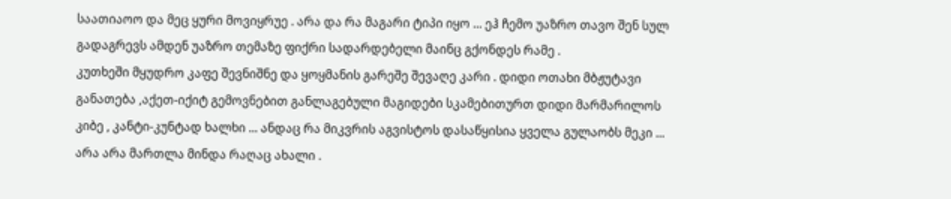საათიაოო და მეც ყური მოვიყრუე . არა და რა მაგარი ტიპი იყო ... ეჰ ჩემო უაზრო თავო შენ სულ გადაგრევს ამდენ უაზრო თემაზე ფიქრი სადარდებელი მაინც გქონდეს რამე .
კუთხეში მყუდრო კაფე შევნიშნე და ყოყმანის გარეშე შევაღე კარი . დიდი ოთახი მბჟუტავი განათება ,აქეთ-იქიტ გემოვნებით განლაგებული მაგიდები სკამებითურთ დიდი მარმარილოს კიბე , კანტი-კუნტად ხალხი ... ანდაც რა მიკვრის აგვისტოს დასაწყისია ყველა გულაობს მეკი ... არა არა მართლა მინდა რაღაც ახალი .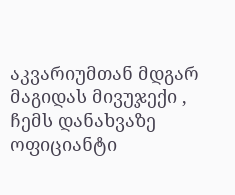აკვარიუმთან მდგარ მაგიდას მივუჯექი , ჩემს დანახვაზე ოფიციანტი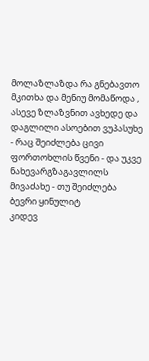მოლაზლაზდა რა გნებავთო მკითხა და მენიუ მომაწოდა , ასევე ზლაზვნით ავხედე და დაგლილი ასოებით ვუპასუხე
- რაც შეიძლება ცივი ფორთოხლის წვენი - და უკვე ნახევარგზაგავლილს მივაძახე - თუ შეიძლება ბევრი ყინულიტ
კიდევ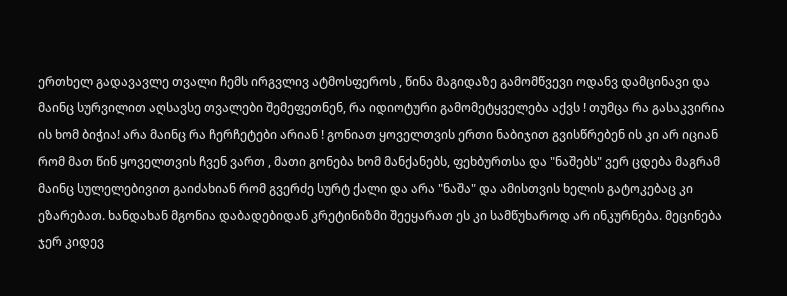ერთხელ გადავავლე თვალი ჩემს ირგვლივ ატმოსფეროს , წინა მაგიდაზე გამომწვევი ოდანვ დამცინავი და მაინც სურვილით აღსავსე თვალები შემეფეთნენ, რა იდიოტური გამომეტყველება აქვს ! თუმცა რა გასაკვირია ის ხომ ბიჭია! არა მაინც რა ჩერჩეტები არიან ! გონიათ ყოველთვის ერთი ნაბიჯით გვისწრებენ ის კი არ იციან რომ მათ წინ ყოველთვის ჩვენ ვართ , მათი გონება ხომ მანქანებს, ფეხბურთსა და "ნაშებს" ვერ ცდება მაგრამ მაინც სულელებივით გაიძახიან რომ გვერძე სურტ ქალი და არა "ნაშა" და ამისთვის ხელის გატოკებაც კი ეზარებათ. ხანდახან მგონია დაბადებიდან კრეტინიზმი შეეყარათ ეს კი სამწუხაროდ არ ინკურნება. მეცინება ჯერ კიდევ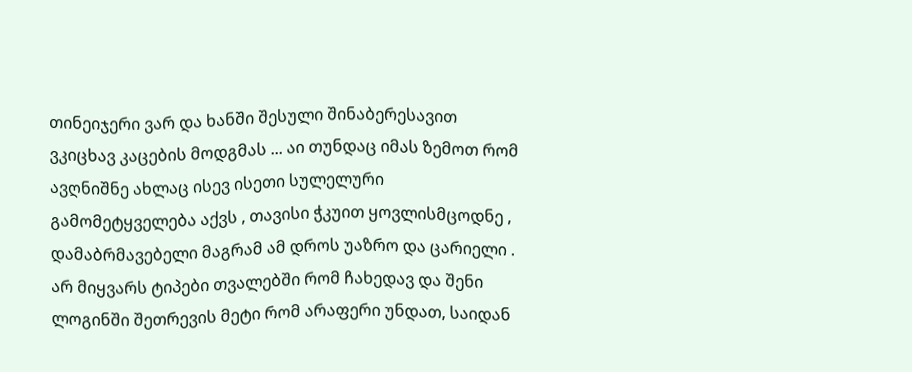თინეიჯერი ვარ და ხანში შესული შინაბერესავით ვკიცხავ კაცების მოდგმას ... აი თუნდაც იმას ზემოთ რომ ავღნიშნე ახლაც ისევ ისეთი სულელური გამომეტყველება აქვს , თავისი ჭკუით ყოვლისმცოდნე , დამაბრმავებელი მაგრამ ამ დროს უაზრო და ცარიელი . არ მიყვარს ტიპები თვალებში რომ ჩახედავ და შენი ლოგინში შეთრევის მეტი რომ არაფერი უნდათ, საიდან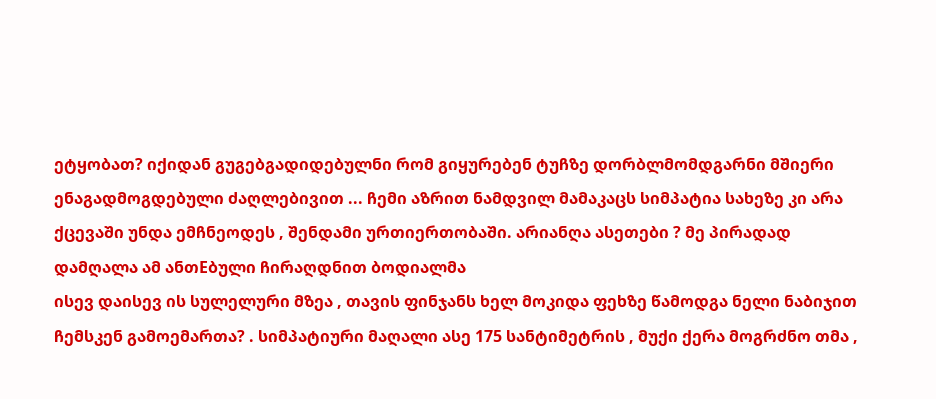ეტყობათ? იქიდან გუგებგადიდებულნი რომ გიყურებენ ტუჩზე დორბლმომდგარნი მშიერი ენაგადმოგდებული ძაღლებივით ... ჩემი აზრით ნამდვილ მამაკაცს სიმპატია სახეზე კი არა ქცევაში უნდა ემჩნეოდეს , შენდამი ურთიერთობაში. არიანღა ასეთები ? მე პირადად დამღალა ამ ანთEბული ჩირაღდნით ბოდიალმა
ისევ დაისევ ის სულელური მზეა , თავის ფინჯანს ხელ მოკიდა ფეხზე წამოდგა ნელი ნაბიჯით ჩემსკენ გამოემართა? . სიმპატიური მაღალი ასე 175 სანტიმეტრის , მუქი ქერა მოგრძნო თმა ,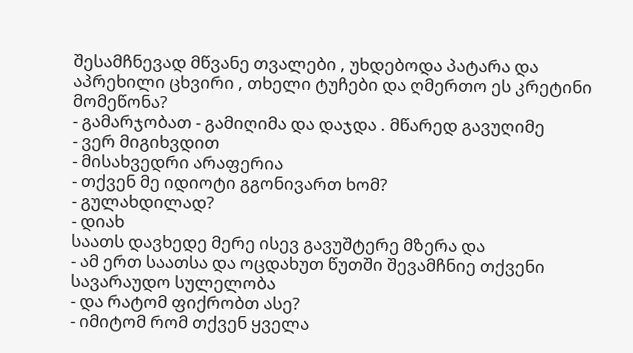შესამჩნევად მწვანე თვალები , უხდებოდა პატარა და აპრეხილი ცხვირი , თხელი ტუჩები და ღმერთო ეს კრეტინი მომეწონა?
- გამარჯობათ - გამიღიმა და დაჯდა . მწარედ გავუღიმე
- ვერ მიგიხვდით
- მისახვედრი არაფერია
- თქვენ მე იდიოტი გგონივართ ხომ?
- გულახდილად?
- დიახ
საათს დავხედე მერე ისევ გავუშტერე მზერა და
- ამ ერთ საათსა და ოცდახუთ წუთში შევამჩნიე თქვენი სავარაუდო სულელობა
- და რატომ ფიქრობთ ასე?
- იმიტომ რომ თქვენ ყველა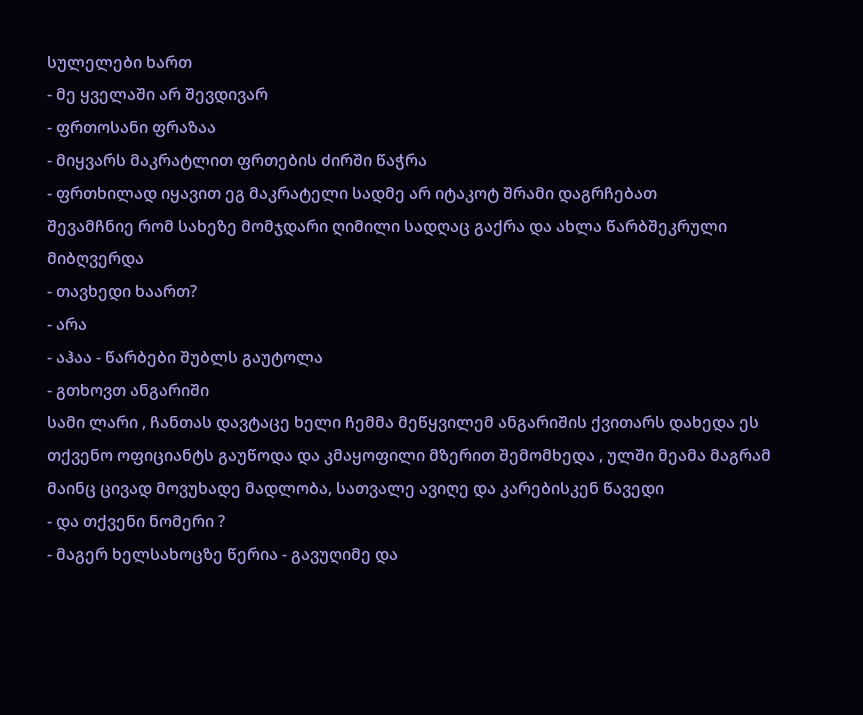სულელები ხართ
- მე ყველაში არ შევდივარ
- ფრთოსანი ფრაზაა
- მიყვარს მაკრატლით ფრთების ძირში წაჭრა
- ფრთხილად იყავით ეგ მაკრატელი სადმე არ იტაკოტ შრამი დაგრჩებათ
შევამჩნიე რომ სახეზე მომჯდარი ღიმილი სადღაც გაქრა და ახლა წარბშეკრული მიბღვერდა
- თავხედი ხაართ?
- არა
- აჰაა - წარბები შუბლს გაუტოლა
- გთხოვთ ანგარიში
სამი ლარი , ჩანთას დავტაცე ხელი ჩემმა მეწყვილემ ანგარიშის ქვითარს დახედა ეს თქვენო ოფიციანტს გაუწოდა და კმაყოფილი მზერით შემომხედა , ულში მეამა მაგრამ მაინც ცივად მოვუხადე მადლობა, სათვალე ავიღე და კარებისკენ წავედი
- და თქვენი ნომერი ?
- მაგერ ხელსახოცზე წერია - გავუღიმე და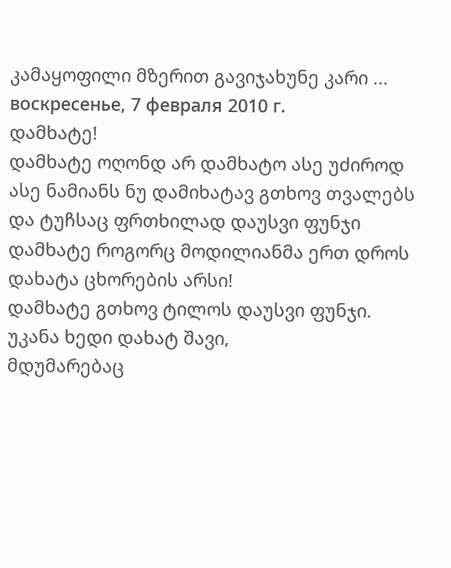კამაყოფილი მზერით გავიჯახუნე კარი ...
воскресенье, 7 февраля 2010 г.
დამხატე!
დამხატე ოღონდ არ დამხატო ასე უძიროდ
ასე ნამიანს ნუ დამიხატავ გთხოვ თვალებს
და ტუჩსაც ფრთხილად დაუსვი ფუნჯი
დამხატე როგორც მოდილიანმა ერთ დროს დახატა ცხორების არსი!
დამხატე გთხოვ ტილოს დაუსვი ფუნჯი.
უკანა ხედი დახატ შავი,
მდუმარებაც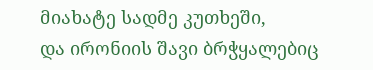მიახატე სადმე კუთხეში,
და ირონიის შავი ბრჭყალებიც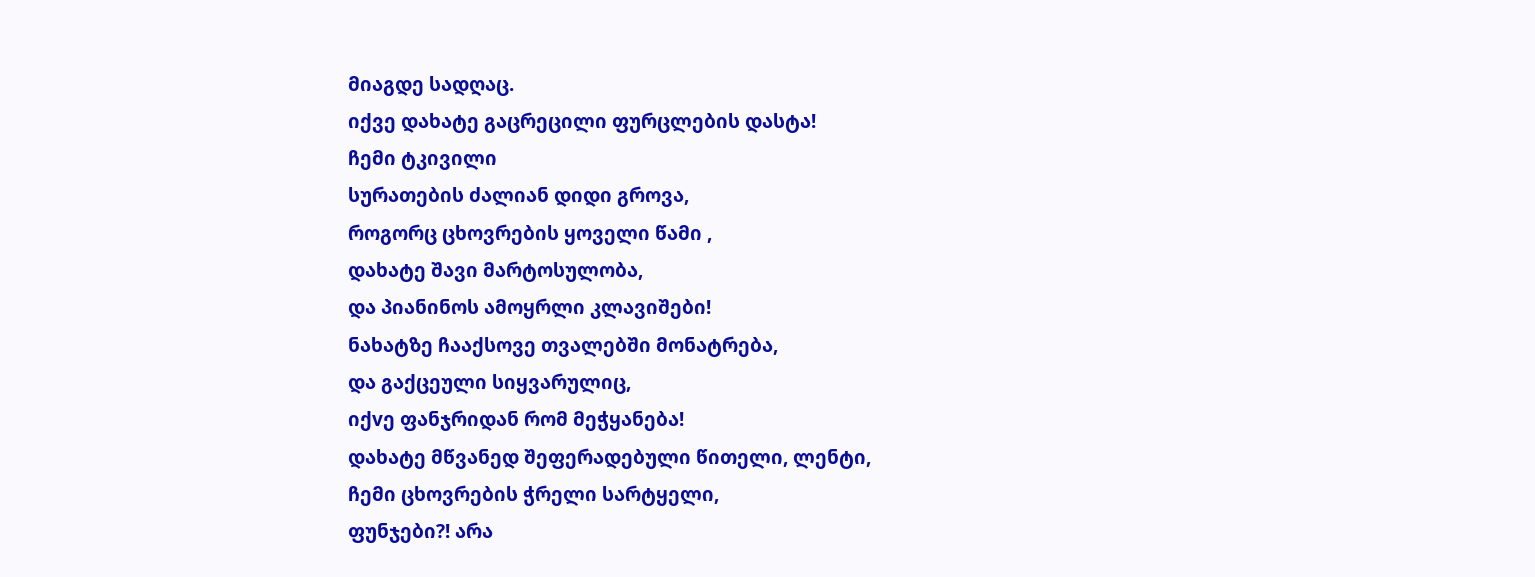მიაგდე სადღაც.
იქვე დახატე გაცრეცილი ფურცლების დასტა!
ჩემი ტკივილი
სურათების ძალიან დიდი გროვა,
როგორც ცხოვრების ყოველი წამი ,
დახატე შავი მარტოსულობა,
და პიანინოს ამოყრლი კლავიშები!
ნახატზე ჩააქსოვე თვალებში მონატრება,
და გაქცეული სიყვარულიც,
იქvე ფანჯრიდან რომ მეჭყანება!
დახატე მწვანედ შეფერადებული წითელი, ლენტი,
ჩემი ცხოვრების ჭრელი სარტყელი,
ფუნჯები?! არა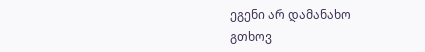ეგენი არ დამანახო
გთხოვ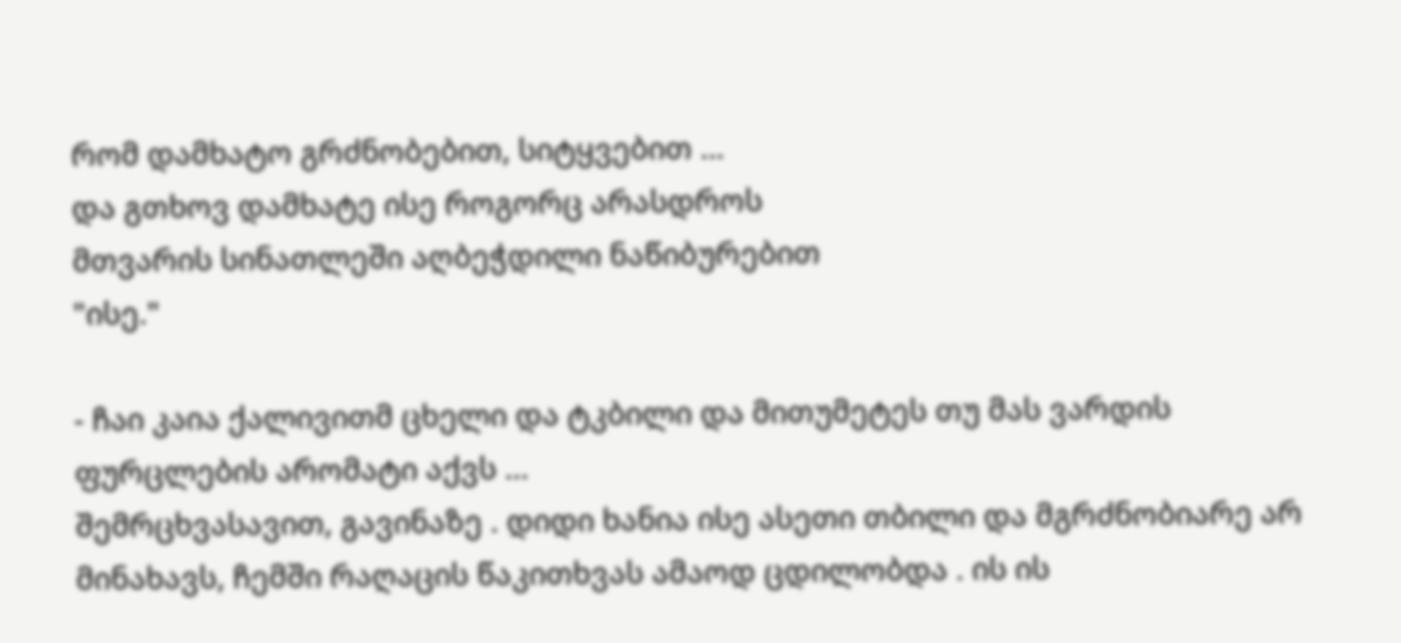რომ დამხატო გრძნობებით, სიტყვებით ...
და გთხოვ დამხატე ისე როგორც არასდროს
მთვარის სინათლეში აღბეჭდილი ნაწიბურებით
"ისე."

- ჩაი კაია ქალივითმ ცხელი და ტკბილი და მითუმეტეს თუ მას ვარდის ფურცლების არომატი აქვს ...
შემრცხვასავით, გავინაზე . დიდი ხანია ისე ასეთი თბილი და მგრძნობიარე არ მინახავს, ჩემში რაღაცის წაკითხვას ამაოდ ცდილობდა . ის ის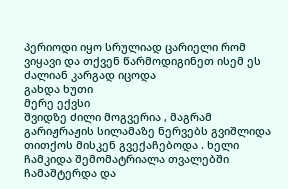პერიოდი იყო სრულიად ცარიელი რომ ვიყავი და თქვენ წარმოდიგინეთ ისემ ეს ძალიან კარგად იცოდა
გახდა ხუთი
მერე ექვსი
შვიდზე ძილი მოგვერია , მაგრამ გარიჟრაჟის სილამაზე ნერვებს გვიშლიდა თითქოს მისკენ გვექაჩებოდა . ხელი ჩამკიდა შემომატრიალა თვალებში ჩამაშტერდა და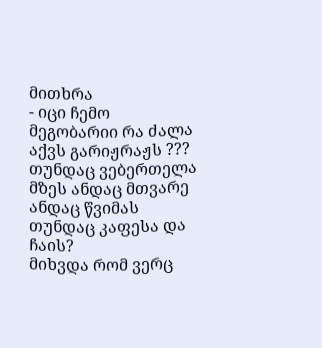მითხრა
- იცი ჩემო მეგობარიი რა ძალა აქვს გარიჟრაჟს ??? თუნდაც ვებერთელა მზეს ანდაც მთვარე ანდაც წვიმას თუნდაც კაფესა და ჩაის?
მიხვდა რომ ვერც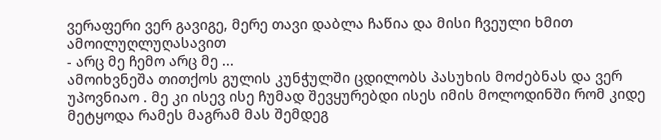ვერაფერი ვერ გავიგე, მერე თავი დაბლა ჩაწია და მისი ჩვეული ხმით ამოილუღლუღასავით
- არც მე ჩემო არც მე ...
ამოიხვნეშა თითქოს გულის კუნჭულში ცდილობს პასუხის მოძებნას და ვერ უპოვნიაო . მე კი ისევ ისე ჩუმად შევყურებდი ისეს იმის მოლოდინში რომ კიდე მეტყოდა რამეს მაგრამ მას შემდეგ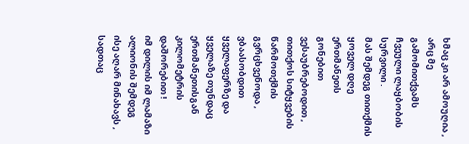ხმაც კი არ ამოუღია , არც მე გამომითქვამს ჩვეული ლაყბობის სურვილი .
მას შემდეგ თითქმის ყოველ დღე ერთმანეთს გონებით ვესაუბრებოდით , თითქოს სიტყვების წარმოთქმის გვრცხვენოდა , ვბაასობდით ყველაფერზე და ყველაზე თუნდაც ერთმანეთისგან კილომეტრის დაშორებით !
იმ დილის იმ ლამაზი ალიონის შემდეგ ისე აღარ მინახავს , სადთაც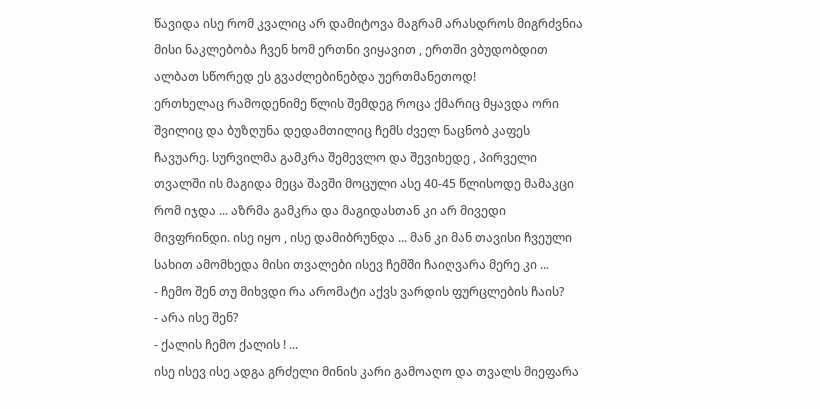წავიდა ისე რომ კვალიც არ დამიტოვა მაგრამ არასდროს მიგრძვნია მისი ნაკლებობა ჩვენ ხომ ერთნი ვიყავით , ერთში ვბუდობდით ალბათ სწორედ ეს გვაძლებინებდა უერთმანეთოდ!
ერთხელაც რამოდენიმე წლის შემდეგ როცა ქმარიც მყავდა ორი შვილიც და ბუზღუნა დედამთილიც ჩემს ძველ ნაცნობ კაფეს ჩავუარე. სურვილმა გამკრა შემევლო და შევიხედე , პირველი თვალში ის მაგიდა მეცა შავში მოცული ასე 40-45 წლისოდე მამაკცი რომ იჯდა ... აზრმა გამკრა და მაგიდასთან კი არ მივედი მივფრინდი. ისე იყო , ისე დამიბრუნდა ... მან კი მან თავისი ჩვეული სახით ამომხედა მისი თვალები ისევ ჩემში ჩაიღვარა მერე კი ...
- ჩემო შენ თუ მიხვდი რა არომატი აქვს ვარდის ფურცლების ჩაის?
- არა ისე შენ?
- ქალის ჩემო ქალის ! ...
ისე ისევ ისე ადგა გრძელი მინის კარი გამოაღო და თვალს მიეფარა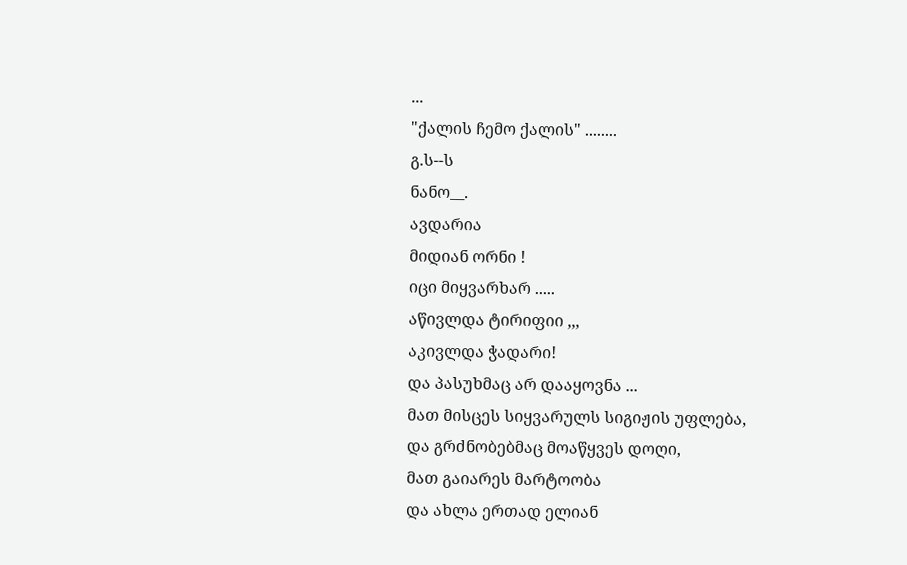...
"ქალის ჩემო ქალის" ........
გ.ს--ს
ნანო__.
ავდარია
მიდიან ორნი !
იცი მიყვარხარ .....
აწივლდა ტირიფიი ,,,
აკივლდა ჭადარი!
და პასუხმაც არ დააყოვნა ...
მათ მისცეს სიყვარულს სიგიჟის უფლება,
და გრძნობებმაც მოაწყვეს დოღი,
მათ გაიარეს მარტოობა
და ახლა ერთად ელიან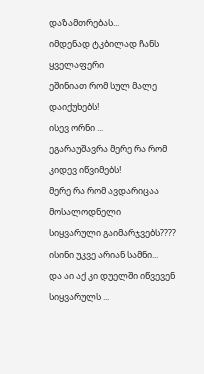დაზამთრებას...
იმდენად ტკბილად ჩანს ყველაფერი
ეშინიათ რომ სულ მალე დაიქუხებს!
ისევ ორნი ...
ეგარაუშავრა მერე რა რომ კიდევ იწვიმებს!
მერე რა რომ ავდარიცაა მოსალოდნელი
სიყვარული გაიმარჯვებს????
ისინი უკვე არიან სამნი...
და აი აქ კი დუელში იწვევენ სიყვარულს ...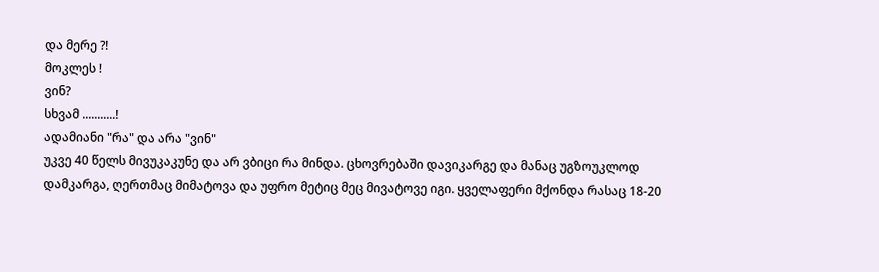და მერე ?!
მოკლეს !
ვინ?
სხვამ ...........!
ადამიანი "რა" და არა "ვინ"
უკვე 40 წელს მივუკაკუნე და არ ვბიცი რა მინდა. ცხოვრებაში დავიკარგე და მანაც უგზოუკლოდ დამკარგა, ღერთმაც მიმატოვა და უფრო მეტიც მეც მივატოვე იგი. ყველაფერი მქონდა რასაც 18-20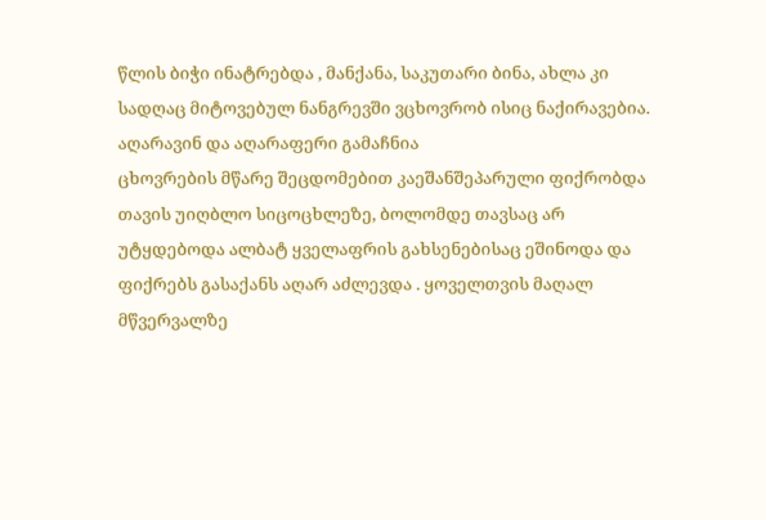წლის ბიჭი ინატრებდა , მანქანა, საკუთარი ბინა, ახლა კი სადღაც მიტოვებულ ნანგრევში ვცხოვრობ ისიც ნაქირავებია. აღარავინ და აღარაფერი გამაჩნია
ცხოვრების მწარე შეცდომებით კაეშანშეპარული ფიქრობდა თავის უიღბლო სიცოცხლეზე, ბოლომდე თავსაც არ უტყდებოდა ალბატ ყველაფრის გახსენებისაც ეშინოდა და ფიქრებს გასაქანს აღარ აძლევდა . ყოველთვის მაღალ მწვერვალზე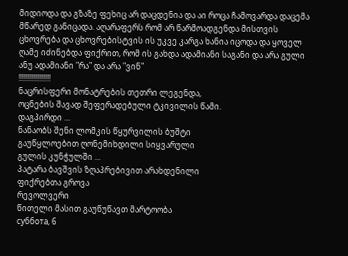მიდიოდა და გზაზე ფეხიც არ დაცდენია და აი როცა ჩამოვარდა დაცემა მწარედ განიცადა. აღარაფერს რომ არ წარმოადგენდა მისთვის ცხოვრება და ცხოვრებისტვის ის უკვე კარგა ხანია იცოდა და ყოველ ღამე იძინებდა ფიქრით, რომ ის გახდა ადამიანი საგანი და არა გული ანუ ადამიანი "რა" და არა "ვინ"
!!!!!!!!!!!!!!!!
ნაცრისფერი მონატრების თეთრი ლეგენდა,
ოცნების შავად შეფერადებული ტკივილის წამი.
დაგპირდი ...
ნანაობს შენი ლომკის წყურვილის ბუშტი
გაუწყლოებით ღონემიხდილი სიყვარული
გულის კუნჭულში ...
პატარა ბავშვის ზღაპრებივით არახდენილი
ფიქრებთა გროვა
რევოლვერი
წითელი მასით გაუწუწავთ მარტოობა
суббота, 6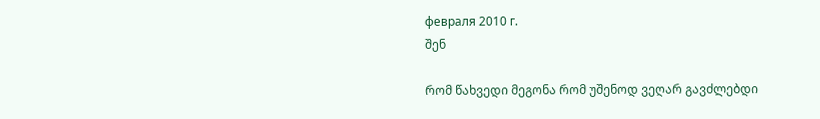февраля 2010 г.
შენ

რომ წახვედი მეგონა რომ უშენოდ ვეღარ გავძლებდი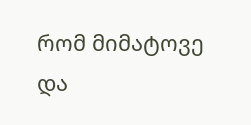რომ მიმატოვე და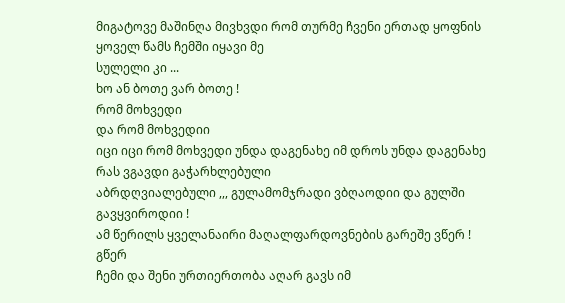მიგატოვე მაშინღა მივხვდი რომ თურმე ჩვენი ერთად ყოფნის ყოველ წამს ჩემში იყავი მე
სულელი კი ...
ხო ან ბოთე ვარ ბოთე !
რომ მოხვედი
და რომ მოხვედიი
იცი იცი რომ მოხვედი უნდა დაგენახე იმ დროს უნდა დაგენახე რას ვგავდი გაჭარხლებული
აბრდღვიალებული ,,, გულამომჯრადი ვბღაოდიი და გულში გავყვიროდიი !
ამ წერილს ყველანაირი მაღალფარდოვნების გარეშე ვწერ !
გწერ
ჩემი და შენი ურთიერთობა აღარ გავს იმ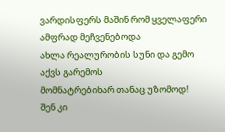ვარდისფერს მაშინ რომ ყველაფერი ამფრად მეჩვენებოდა
ახლა რეალურობის სუნი და გემო აქვს გარემოს
მომნატრებიხარ თანაც უზომოდ!
შენ კი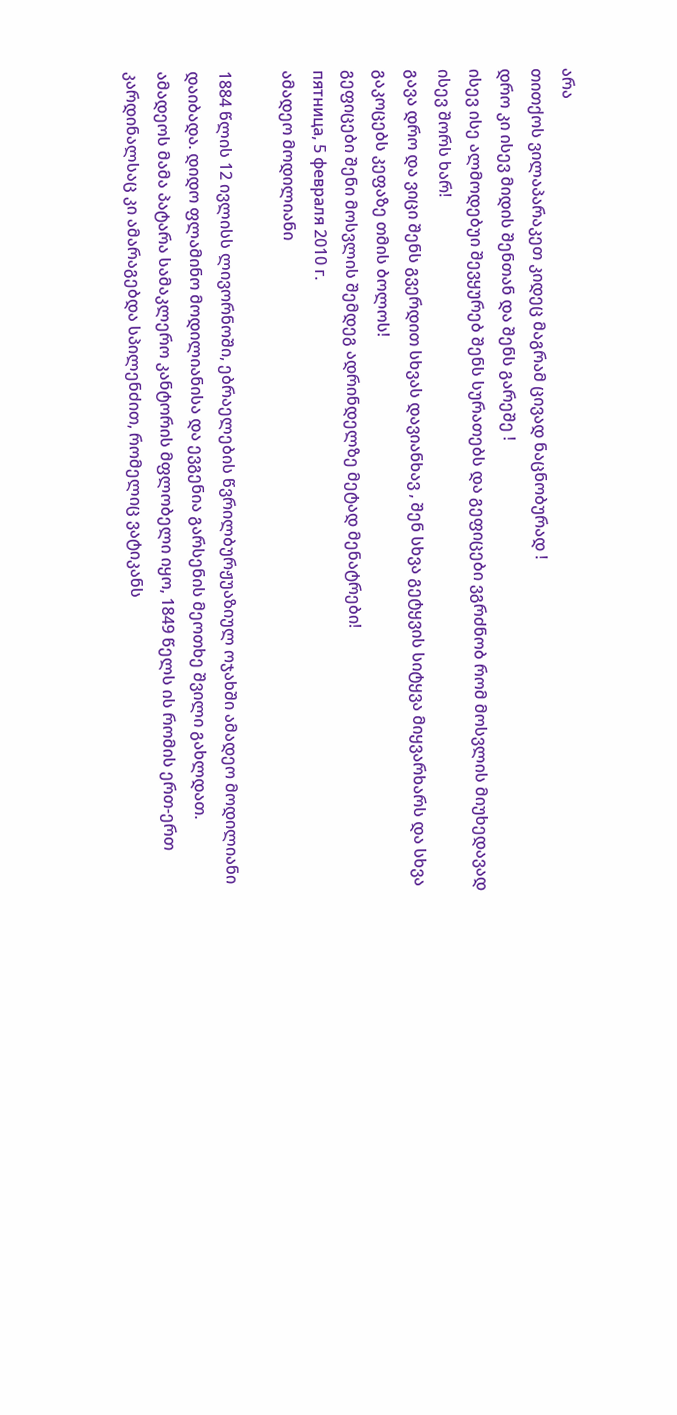არა
თითქოს ვილაპარაკეთ კიდეც მაგრამ ცივად ნაცნობურად !
დრო კი ისევ მიდის შენთან და შენს გარეშე !
ისევ ისე ალმოდებუი შევყურებ შენს სურათებს და გეფიცები ვგრძნობ რომ მოსვლის მიუხედავად ისევ შორს ხარ!
გავა დრო და ვიცი შენს გვერდით სხვას დავიანხავ , შენ სხვა გეტყვის სიტყვა მიყვარხარს და სხვა გაკოცებს კეფაზე თმის ბოლოს!
გეფიცები შენი მოსვლის შემდეგ ადრინდელზე მეტად მენატრები!
пятница, 5 февраля 2010 г.
ამადეო მოდილიანი

1884 წლის 12 ივლისს ლივორნოში, ებრაელების წვრილბურჟუაზიულ ოჯახში ამადეო მოდილიანი დაიბადა. დიდო ფლამინო მოდილიანისა და ევგენია გარსენის მეოთხე შვილი გახლდათ.
ამადეოს მამა პატარა სამაკლერო კანტორის მფლობელი იყო, 1849 წელს ის რომის ერთ-ერთ კარდინალსაც კი ამარაგებდა სპილენძით, რომელიც ვატიკანს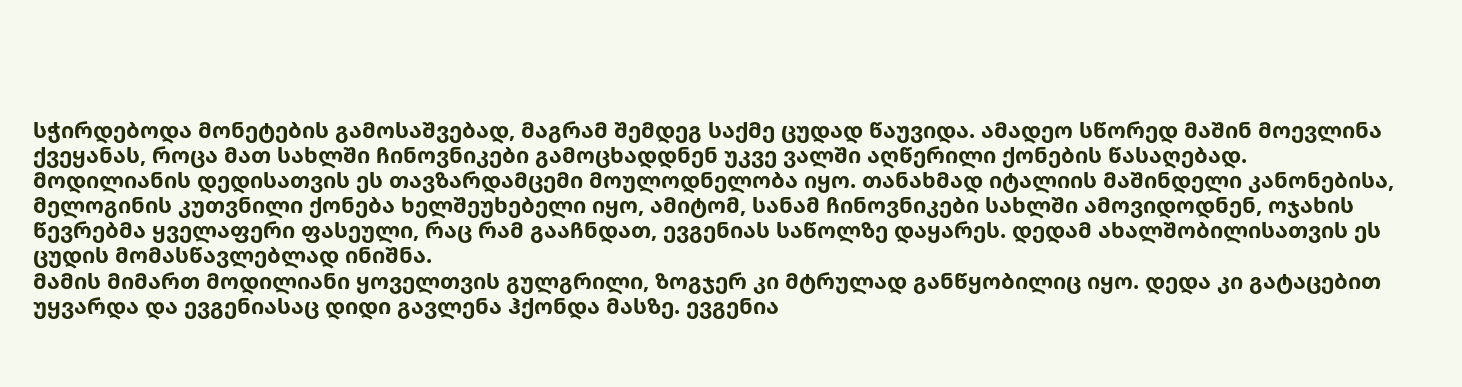სჭირდებოდა მონეტების გამოსაშვებად, მაგრამ შემდეგ საქმე ცუდად წაუვიდა. ამადეო სწორედ მაშინ მოევლინა ქვეყანას, როცა მათ სახლში ჩინოვნიკები გამოცხადდნენ უკვე ვალში აღწერილი ქონების წასაღებად.
მოდილიანის დედისათვის ეს თავზარდამცემი მოულოდნელობა იყო. თანახმად იტალიის მაშინდელი კანონებისა, მელოგინის კუთვნილი ქონება ხელშეუხებელი იყო, ამიტომ, სანამ ჩინოვნიკები სახლში ამოვიდოდნენ, ოჯახის წევრებმა ყველაფერი ფასეული, რაც რამ გააჩნდათ, ევგენიას საწოლზე დაყარეს. დედამ ახალშობილისათვის ეს ცუდის მომასწავლებლად ინიშნა.
მამის მიმართ მოდილიანი ყოველთვის გულგრილი, ზოგჯერ კი მტრულად განწყობილიც იყო. დედა კი გატაცებით უყვარდა და ევგენიასაც დიდი გავლენა ჰქონდა მასზე. ევგენია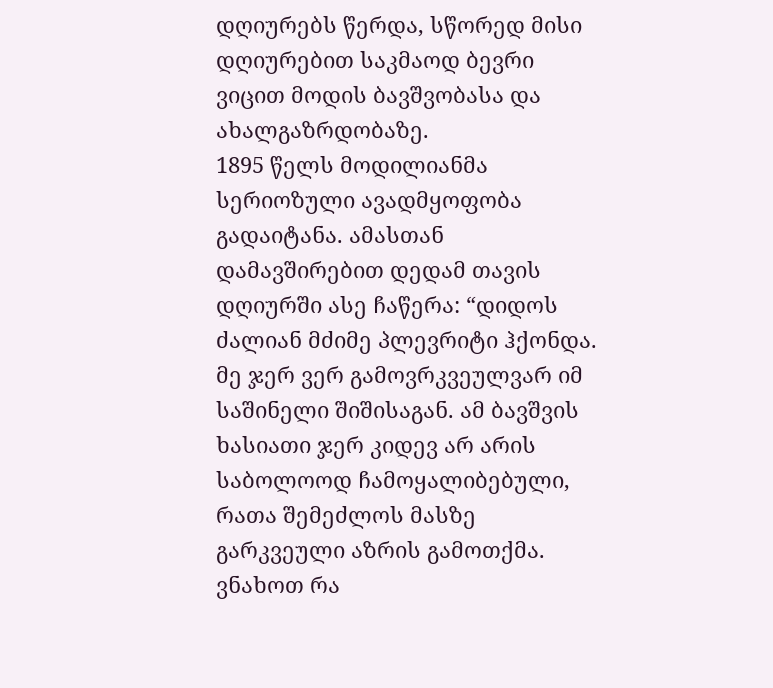დღიურებს წერდა, სწორედ მისი დღიურებით საკმაოდ ბევრი ვიცით მოდის ბავშვობასა და ახალგაზრდობაზე.
1895 წელს მოდილიანმა სერიოზული ავადმყოფობა გადაიტანა. ამასთან დამავშირებით დედამ თავის დღიურში ასე ჩაწერა: “დიდოს ძალიან მძიმე პლევრიტი ჰქონდა. მე ჯერ ვერ გამოვრკვეულვარ იმ საშინელი შიშისაგან. ამ ბავშვის ხასიათი ჯერ კიდევ არ არის საბოლოოდ ჩამოყალიბებული, რათა შემეძლოს მასზე გარკვეული აზრის გამოთქმა. ვნახოთ რა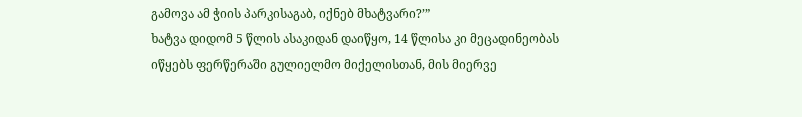გამოვა ამ ჭიის პარკისაგაბ, იქნებ მხატვარი?’”
ხატვა დიდომ 5 წლის ასაკიდან დაიწყო, 14 წლისა კი მეცადინეობას იწყებს ფერწერაში გულიელმო მიქელისთან, მის მიერვე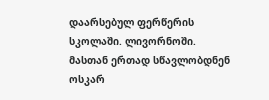დაარსებულ ფერწერის სკოლაში. ლივორნოში. მასთან ერთად სწავლობდნენ ოსკარ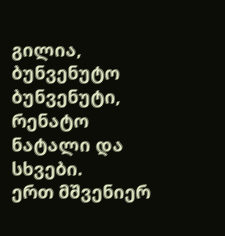გილია, ბუნვენუტო ბუნვენუტი, რენატო ნატალი და სხვები.
ერთ მშვენიერ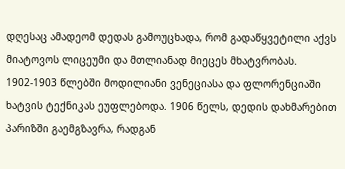დღესაც ამადეომ დედას გამოუცხადა, რომ გადაწყვეტილი აქვს მიატოვოს ლიცეუმი და მთლიანად მიეცეს მხატვრობას.
1902-1903 წლებში მოდილიანი ვენეციასა და ფლორენციაში ხატვის ტექნიკას ეუფლებოდა. 1906 წელს, დედის დახმარებით პარიზში გაემგზავრა, რადგან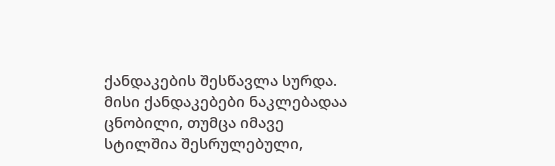ქანდაკების შესწავლა სურდა. მისი ქანდაკებები ნაკლებადაა ცნობილი, თუმცა იმავე სტილშია შესრულებული,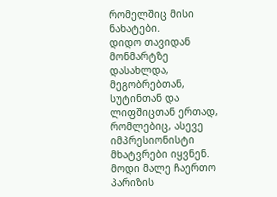რომელშიც მისი ნახატები.
დიდო თავიდან მონმარტზე დასახლდა, მეგობრებთან, სუტინთან და ლიფშიცთან ერთად, რომლებიც, ასევე იმპრესიონისტი მხატვრები იყვნენ.
მოდი მალე ჩაერთო პარიზის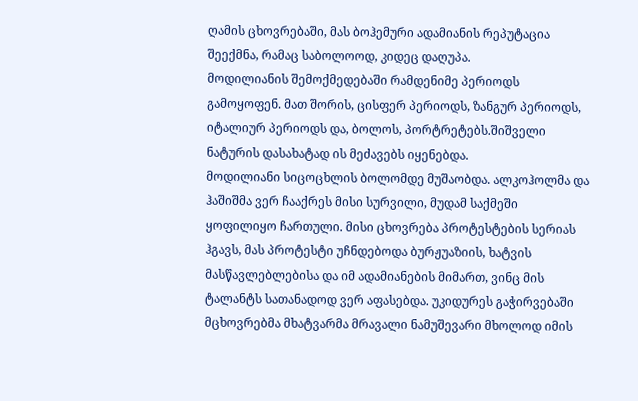ღამის ცხოვრებაში, მას ბოჰემური ადამიანის რეპუტაცია შეექმნა, რამაც საბოლოოდ, კიდეც დაღუპა.
მოდილიანის შემოქმედებაში რამდენიმე პერიოდს გამოყოფენ. მათ შორის, ცისფერ პერიოდს, ზანგურ პერიოდს, იტალიურ პერიოდს და, ბოლოს, პორტრეტებს.შიშველი ნატურის დასახატად ის მეძავებს იყენებდა.
მოდილიანი სიცოცხლის ბოლომდე მუშაობდა. ალკოჰოლმა და ჰაშიშმა ვერ ჩააქრეს მისი სურვილი, მუდამ საქმეში ყოფილიყო ჩართული. მისი ცხოვრება პროტესტების სერიას ჰგავს, მას პროტესტი უჩნდებოდა ბურჟუაზიის, ხატვის მასწავლებლებისა და იმ ადამიანების მიმართ, ვინც მის ტალანტს სათანადოდ ვერ აფასებდა. უკიდურეს გაჭირვებაში მცხოვრებმა მხატვარმა მრავალი ნამუშევარი მხოლოდ იმის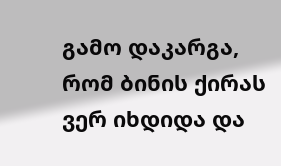გამო დაკარგა, რომ ბინის ქირას ვერ იხდიდა და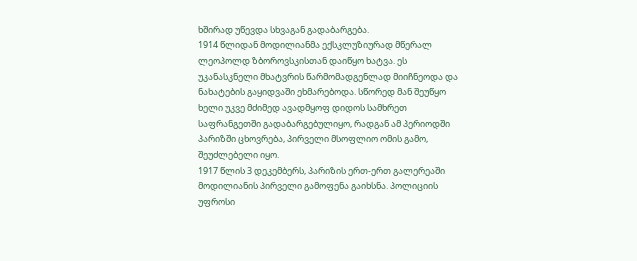ხშირად უწევდა სხვაგან გადაბარგება.
1914 წლიდან მოდილიანმა ექსკლუზიურად მწერალ ლეოპოლდ ზბოროვსკისთან დაიწყო ხატვა. ეს უკანასკნელი მხატვრის წარმომადგენლად მიიჩნეოდა და ნახატების გაყიდვაში ეხმარებოდა. სწორედ მან შეუწყო ხელი უკვე მძიმედ ავადმყოფ დიდოს სამხრეთ საფრანგეთში გადაბარგებულიყო, რადგან ამ პერიოდში პარიზში ცხოვრება, პირველი მსოფლიო ომის გამო, შეუძლებელი იყო.
1917 წლის 3 დეკემბერს, პარიზის ერთ-ერთ გალერეაში მოდილიანის პირველი გამოფენა გაიხსნა. პოლიციის უფროსი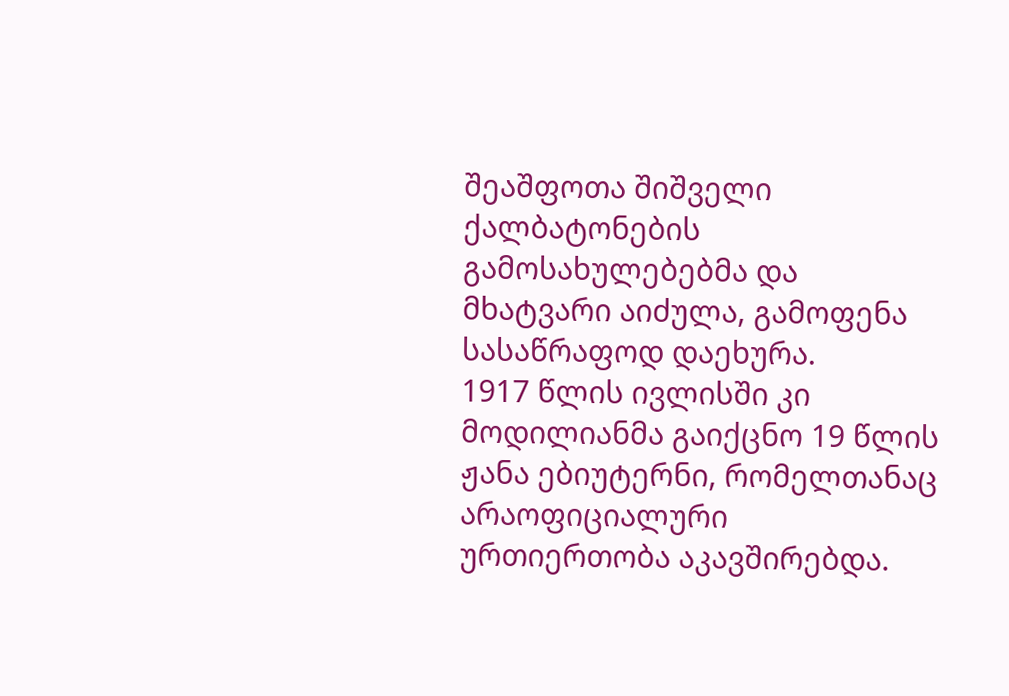შეაშფოთა შიშველი ქალბატონების გამოსახულებებმა და მხატვარი აიძულა, გამოფენა სასაწრაფოდ დაეხურა.
1917 წლის ივლისში კი მოდილიანმა გაიქცნო 19 წლის ჟანა ებიუტერნი, რომელთანაც არაოფიციალური ურთიერთობა აკავშირებდა.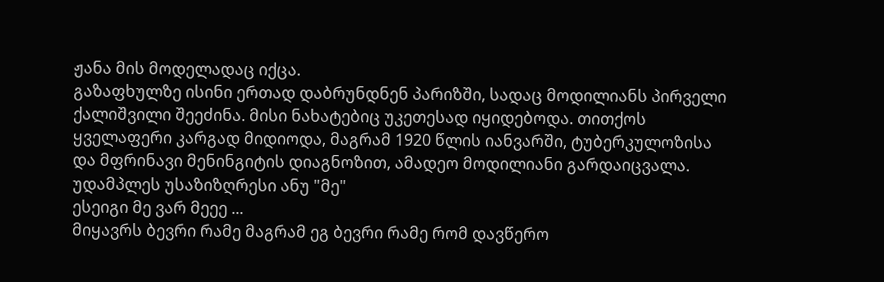ჟანა მის მოდელადაც იქცა.
გაზაფხულზე ისინი ერთად დაბრუნდნენ პარიზში, სადაც მოდილიანს პირველი ქალიშვილი შეეძინა. მისი ნახატებიც უკეთესად იყიდებოდა. თითქოს ყველაფერი კარგად მიდიოდა, მაგრამ 1920 წლის იანვარში, ტუბერკულოზისა და მფრინავი მენინგიტის დიაგნოზით, ამადეო მოდილიანი გარდაიცვალა.
უდამპლეს უსაზიზღრესი ანუ "მე"
ესეიგი მე ვარ მეეე ...
მიყავრს ბევრი რამე მაგრამ ეგ ბევრი რამე რომ დავწერო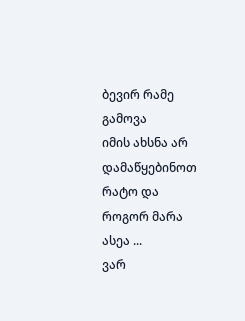ბევირ რამე გამოვა
იმის ახსნა არ დამაწყებინოთ რატო და როგორ მარა ასეა ...
ვარ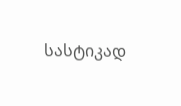სასტიკად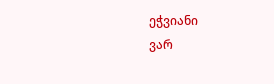ეჭვიანი
ვარ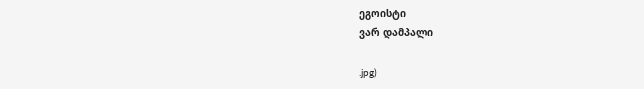ეგოისტი
ვარ დამპალი

.jpg)